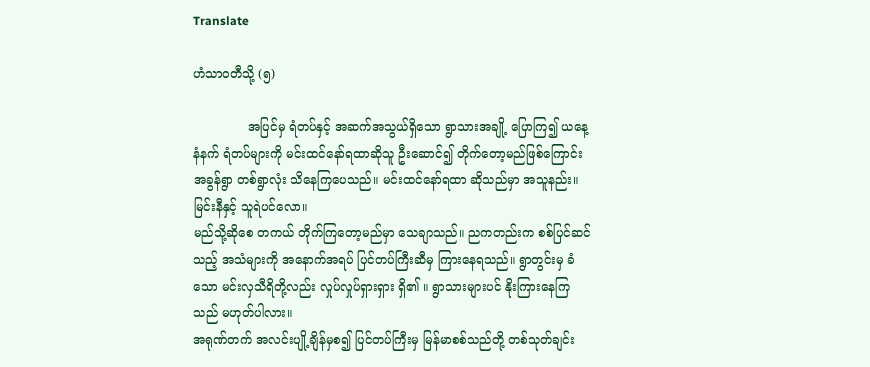Translate

ဟံသာဝတီသို့ (၅)

              အပြင်မှ ရံတပ်နှင့် အဆက်အသွယ်ရှိသော ရွာသားအချို့ ပြောကြ၍ ယနေ့နံနက် ရံတပ်များကို မင်းထင်နော်ရထာဆိုသူ ဦးဆောင်၍ တိုက်တော့မည်ဖြစ်ကြောင်း အခွန်ရွာ တစ်ရွာလုံး သိနေကြပေသည်။ မင်းထင်နော်ရထာ ဆိုသည်မှာ အသူနည်း။ မြင်းနီနှင့် သူရဲပင်လော။
မည်သို့ဆိုစေ တကယ် တိုက်ကြတော့မည်မှာ သေချာသည်။ ညကတည်းက စစ်ပြင်ဆင်သည့် အသံများကို အနောက်အရပ် ပြင်တပ်ကြီးဆီမှ ကြားနေရသည်။ ရွာတွင်းမှ ခံသော မင်းလှသီရိတို့လည်း လှုပ်လှုပ်ရှားရှား ရှိ၏ ။ ရွာသားများပင် နိုးကြားနေကြသည် မဟုတ်ပါလား။
အရုဏ်တက် အလင်းပျို့ချိန်မှစ၍ ပြင်တပ်ကြီးမှ မြန်မာစစ်သည်တို့ တစ်သုတ်ချင်း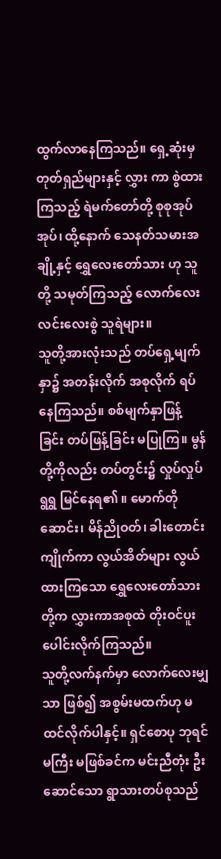ထွက်လာနေကြသည်။ ရှေ့ဆုံးမှ တုတ်ရှည်များနှင့် လွှား ကာ စွဲထားကြသည့် ရဲမက်တော်တို့ စုစုအုပ်အုပ်၊ ထို့နောက် သေနတ်သမားအချို့နှင့် ရွှေလေးတော်သား ဟု သူတို့ သမုတ်ကြသည့် လောက်လေး လင်းလေးစွဲ သူရဲများ။
သူတို့အားလုံးသည် တပ်ရှေ့မျက်နှာ၌ အတန်းလိုက် အစုလိုက် ရပ်နေကြသည်။ စစ်မျက်နှာဖြန့်ခြင်း တပ်ဖြန့်ခြင်း မပြုကြ။ မွန်တို့ကိုလည်း တပ်တွင်း၌ လှုပ်လှုပ်ရွရွ မြင်နေရ၏ ။ မောက်တိုဆောင်း၊ မိန်ညိုဝတ်၊ ခါးတောင်းကျိုက်ကာ လွယ်အိတ်များ လွယ်ထားကြသော ရွှေလေးတော်သားတို့က လွှားကာအစုထဲ တိုးဝင်ပူးပေါင်းလိုက်ကြသည်။
သူတို့လက်နက်မှာ လောက်လေးမျှသာ ဖြစ်၍ အစွမ်းမထက်ဟု မထင်လိုက်ပါနှင့်။ ရှင်စောပု ဘုရင်မကြီး မဖြစ်ခင်က မင်းညီတုံး ဦးဆောင်သော ရွာသားတပ်စုသည်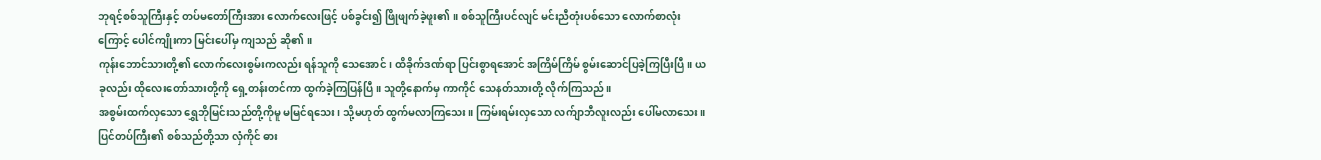ဘုရင့်စစ်သူကြီးနှင့် တပ်မတော်ကြီးအား လောက်လေးဖြင့် ပစ်ခွင်း၍ ဖြိုဖျက်ခဲ့ဖူး၏ ။ စစ်သူကြီးပင်လျင် မင်းညီတုံးပစ်သော လောက်စာလုံးကြောင့် ပေါင်ကျိုးကာ မြင်းပေါ်မှ ကျသည် ဆို၏ ။
ကုန်းဘောင်သားတို့၏ လောက်လေးစွမ်းကလည်း ရန်သူကို သေအောင်၊ ထိခိုက်ဒဏ်ရာ ပြင်းစွာရအောင် အကြိမ်ကြိမ် စွမ်းဆောင်ပြခဲ့ကြပြီးပြီ။ ယခုလည်း ထိုလေးတော်သားတို့ကို ရှေ့တန်းတင်ကာ ထွက်ခဲ့ကြပြန်ပြီ။ သူတို့နောက်မှ ကာကိုင် သေနတ်သားတို့ လိုက်ကြသည်။
အစွမ်းထက်လှသော ရွှေဘိုမြင်းသည်တို့ကိုမူ မမြင်ရသေး၊ သို့မဟုတ် ထွက်မလာကြသေး။ ကြမ်းရမ်းလှသော လက်ျာဘီလူးလည်း ပေါ်မလာသေး။ ပြင်တပ်ကြီး၏ စစ်သည်တို့သာ လှံကိုင် ဓား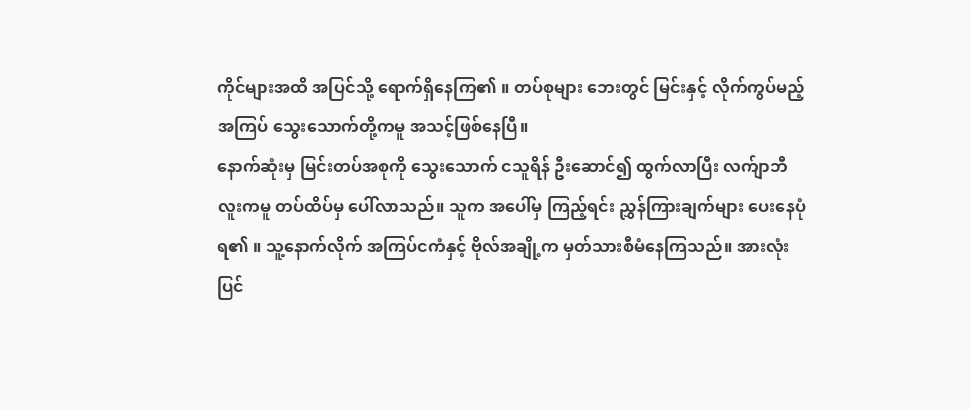ကိုင်များအထိ အပြင်သို့ ရောက်ရှိနေကြ၏ ။ တပ်စုများ ဘေးတွင် မြင်းနှင့် လိုက်ကွပ်မည့် အကြပ် သွေးသောက်တို့ကမူ အသင့်ဖြစ်နေပြီ။
နောက်ဆုံးမှ မြင်းတပ်အစုကို သွေးသောက် ငသူရိန် ဦးဆောင်၍ ထွက်လာပြီး လက်ျာဘီလူးကမူ တပ်ထိပ်မှ ပေါ်လာသည်။ သူက အပေါ်မှ ကြည့်ရင်း ညွှန်ကြားချက်များ ပေးနေပုံရ၏ ။ သူ့နောက်လိုက် အကြပ်ငကံနှင့် ဗိုလ်အချို့က မှတ်သားစီမံနေကြသည်။ အားလုံးပြင်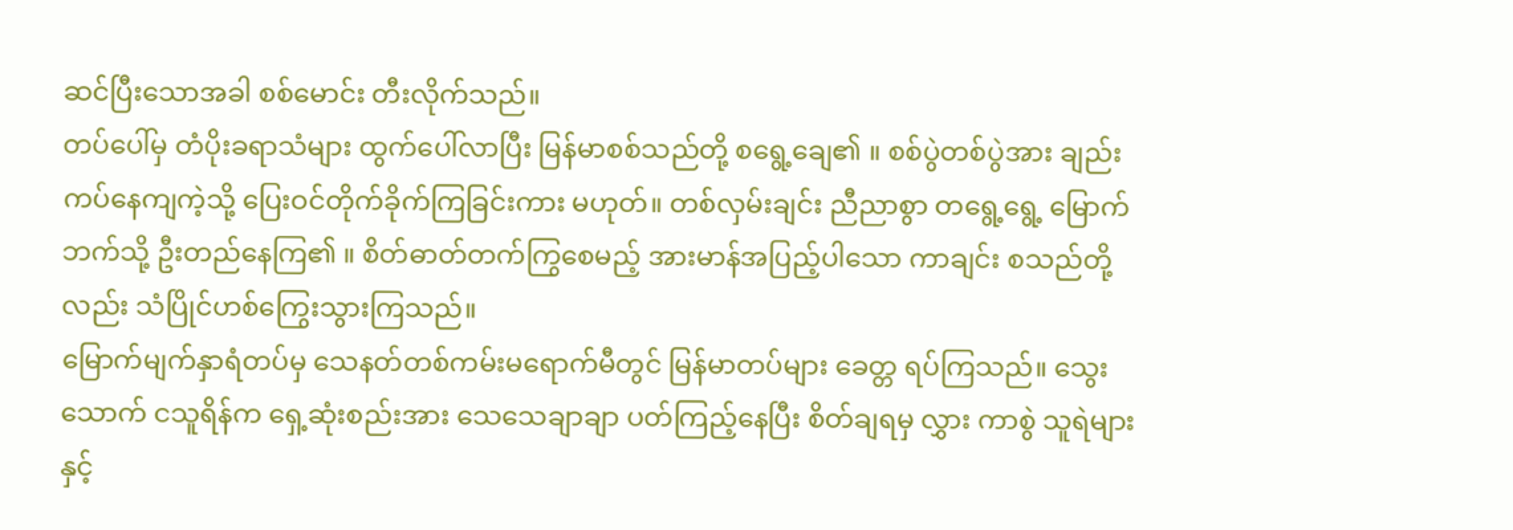ဆင်ပြီးသောအခါ စစ်မောင်း တီးလိုက်သည်။
တပ်ပေါ်မှ တံပိုးခရာသံများ ထွက်ပေါ်လာပြီး မြန်မာစစ်သည်တို့ စရွေ့ချေ၏ ။ စစ်ပွဲတစ်ပွဲအား ချည်းကပ်နေကျကဲ့သို့ ပြေးဝင်တိုက်ခိုက်ကြခြင်းကား မဟုတ်။ တစ်လှမ်းချင်း ညီညာစွာ တရွေ့ရွေ့ မြောက်ဘက်သို့ ဦးတည်နေကြ၏ ။ စိတ်ဓာတ်တက်ကြွစေမည့် အားမာန်အပြည့်ပါသော ကာချင်း စသည်တို့လည်း သံပြိုင်ဟစ်ကြွေးသွားကြသည်။
မြောက်မျက်နှာရံတပ်မှ သေနတ်တစ်ကမ်းမရောက်မီတွင် မြန်မာတပ်များ ခေတ္တ ရပ်ကြသည်။ သွေးသောက် ငသူရိန်က ရှေ့ဆုံးစည်းအား သေသေချာချာ ပတ်ကြည့်နေပြီး စိတ်ချရမှ လွှား ကာစွဲ သူရဲများနှင့်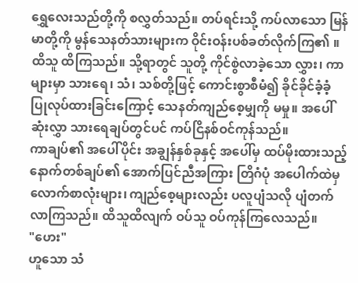ရွှေလေးသည်တို့ကို စလွှတ်သည်။ တပ်ရင်းသို့ ကပ်လာသော မြန်မာတို့ကို မွန်သေနတ်သားများက ဝိုင်းဝန်းပစ်ခတ်လိုက်ကြ၏ ။
ထိသူ ထိကြသည်။ သို့ရာတွင် သူတို့ ကိုင်စွဲလာခဲ့သော လွှား၊ ကာများမှာ သားရေ၊ သံ၊ သစ်တို့ဖြင့် ကောင်းစွာစီမံ၍ ခိုင်ခိုင်ခံ့ခံ့ ပြုလုပ်ထားခြင်းကြောင့် သေနတ်ကျည်စေ့မျှကို မမှု။ အပေါ်ဆုံးလွှာ သားရေချပ်တွင်ပင် ကပ်ငြိနစ်ဝင်ကုန်သည်။
ကာချပ်၏ အပေါ်ပိုင်း အချွန်နှစ်ခုနှင့် အပေါ်မှ ထပ်မိုးထားသည့် နောက်တစ်ချပ်၏ အောက်ပြင်ညီအကြား တြိဂံပုံ အပေါက်ထဲမှ လောက်စာလုံးများ၊ ကျည်စေ့များလည်း ပလူပျံသလို ပျံတက်လာကြသည်။ ထိသူထိလျက် ဝပ်သူ ဝပ်ကုန်ကြလေသည်။
"ဟေး"
ဟူသော သံ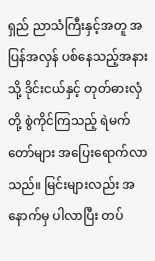ရှည် ညာသံကြီးနှင့်အတူ အပြန်အလှန် ပစ်နေသည့်အနားသို့ ဒိုင်းငယ်နှင့် တုတ်ဓားလှံတို့ စွဲကိုင်ကြသည့် ရဲမက်တော်များ အပြေးရောက်လာသည်။ မြင်းများလည်း အနောက်မှ ပါလာပြီး တပ်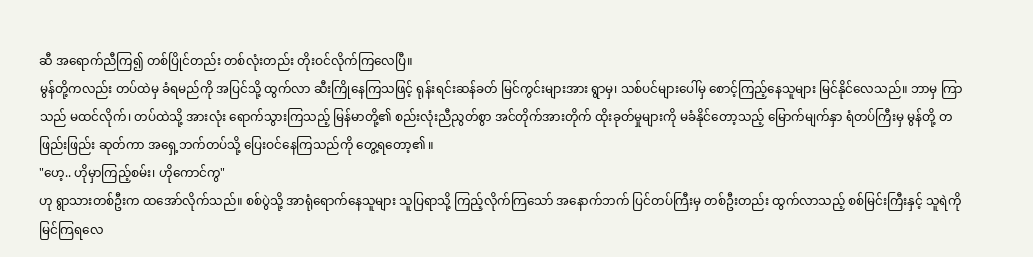ဆီ အရောက်ညီကြ၍ တစ်ပြိုင်တည်း တစ်လုံးတည်း တိုးဝင်လိုက်ကြလေပြီ။
မွန်တို့ကလည်း တပ်ထဲမှ ခံရမည်ကို အပြင်သို့ ထွက်လာ ဆီးကြိုနေကြသဖြင့် ရုန်းရင်းဆန်ခတ် မြင်ကွင်းများအား ရွာမှ၊ သစ်ပင်များပေါ်မှ စောင့်ကြည့်နေသူများ မြင်နိုင်လေသည်။ ဘာမှ ကြာသည် မထင်လိုက်၊ တပ်ထဲသို့ အားလုံး ရောက်သွားကြသည့် မြန်မာတို့၏ စည်းလုံးညီညွတ်စွာ အင်တိုက်အားတိုက် ထိုးခုတ်မှုများကို မခံနိုင်တော့သည့် မြောက်မျက်နှာ ရံတပ်ကြီးမှ မွန်တို့ တဖြည်းဖြည်း ဆုတ်ကာ အရှေ့ဘက်တပ်သို့ ပြေးဝင်နေကြသည်ကို တွေ့ရတော့၏ ။
"ဟေ့.. ဟိုမှာကြည့်စမ်း၊ ဟိုကောင်ကွ"
ဟု ရွာသားတစ်ဦးက ထအော်လိုက်သည်။ စစ်ပွဲသို့ အာရုံရောက်နေသူများ သူပြရာသို့ ကြည့်လိုက်ကြသော် အနောက်ဘက် ပြင်တပ်ကြီးမှ တစ်ဦးတည်း ထွက်လာသည့် စစ်မြင်းကြီးနှင့် သူရဲကို မြင်ကြရလေ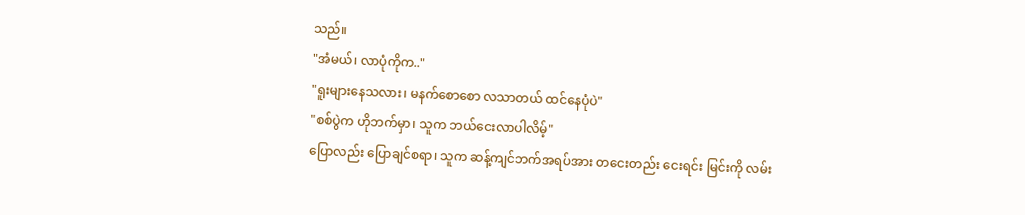သည်။
"အံမယ်၊ လာပုံကိုက.."
"ရူးများနေသလား၊ မနက်စောစော လသာတယ် ထင်နေပုံပဲ"
"စစ်ပွဲက ဟိုဘက်မှာ၊ သူက ဘယ်ငေးလာပါလိမ့်"
ပြောလည်း ပြောချင်စရာ၊ သူက ဆန့်ကျင်ဘက်အရပ်အား တငေးတည်း ငေးရင်း မြင်းကို လမ်း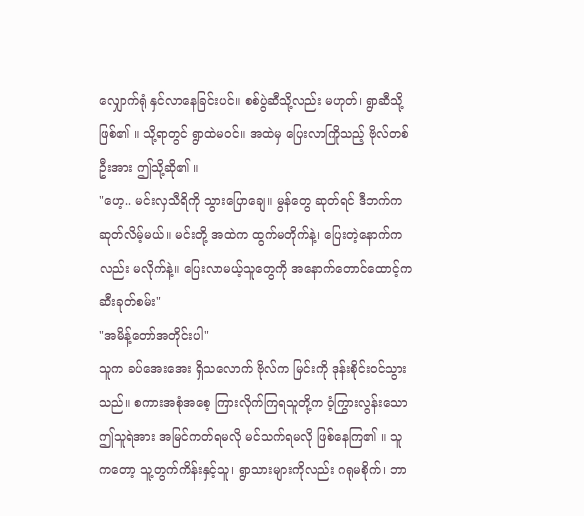လျှောက်ရုံ နှင်လာနေခြင်းပင်။ စစ်ပွဲဆီသို့လည်း မဟုတ်၊ ရွာဆီသို့ ဖြစ်၏ ။ သို့ရာတွင် ရွာထဲမဝင်။ အထဲမှ ပြေးလာကြိုသည့် ဗိုလ်တစ်ဦးအား ဤသို့ဆို၏ ။
"ဟေ့.. မင်းလှသီရိကို သွားပြောချေ။ မွန်တွေ ဆုတ်ရင် ဒီဘက်က ဆုတ်လိမ့်မယ်။ မင်းတို့ အထဲက ထွက်မတိုက်နဲ့၊ ပြေးတဲ့နောက်ကလည်း မလိုက်နဲ့။ ပြေးလာမယ့်သူတွေကို အနောက်တောင်ထောင့်က ဆီးခုတ်စမ်း"
"အမိန့်တော်အတိုင်းပါ"
သူက ခပ်အေးအေး ရှိသလောက် ဗိုလ်က မြင်းကို ဒုန်းစိုင်းဝင်သွားသည်။ စကားအစုံအစေ့ ကြားလိုက်ကြရသူတို့က ဝံ့ကြွားလွန်းသော ဤသူရဲအား အမြင်ကတ်ရမလို မင်သက်ရမလို ဖြစ်နေကြ၏ ။ သူကတော့ သူ့တွက်ကိန်းနှင့်သူ၊ ရွာသားများကိုလည်း ဂရုမစိုက်၊ ဘာ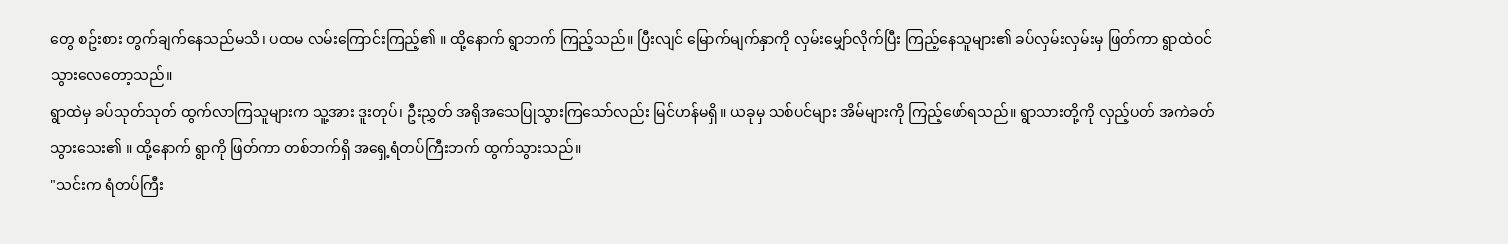တွေ စဥ်းစား တွက်ချက်နေသည်မသိ၊ ပထမ လမ်းကြောင်းကြည့်၏ ။ ထို့နောက် ရွာဘက် ကြည့်သည်။ ပြီးလျင် မြောက်မျက်နှာကို လှမ်းမျှော်လိုက်ပြီး ကြည့်နေသူများ၏ ခပ်လှမ်းလှမ်းမှ ဖြတ်ကာ ရွာထဲဝင်သွားလေတော့သည်။
ရွာထဲမှ ခပ်သုတ်သုတ် ထွက်လာကြသူများက သူ့အား ဒူးတုပ်၊ ဦးညွှတ် အရိုအသေပြုသွားကြသော်လည်း မြင်ဟန်မရှိ။ ယခုမှ သစ်ပင်များ အိမ်များကို ကြည့်ဖော်ရသည်။ ရွာသားတို့ကို လှည့်ပတ် အကဲခတ်သွားသေး၏ ။ ထို့နောက် ရွာကို ဖြတ်ကာ တစ်ဘက်ရှိ အရှေ့ရံတပ်ကြီးဘက် ထွက်သွားသည်။
"သင်းက ရံတပ်ကြီး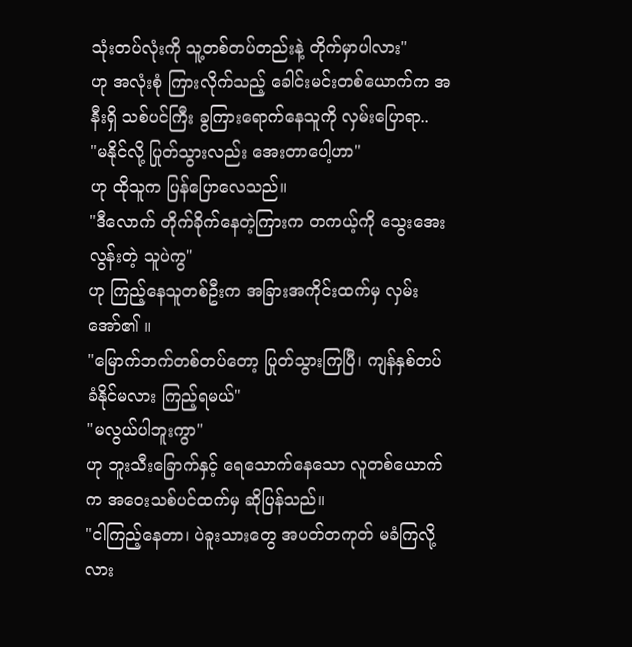သုံးတပ်လုံးကို သူ့တစ်တပ်တည်းနဲ့ တိုက်မှာပါလား"
ဟု အလုံးစုံ ကြားလိုက်သည့် ခေါင်းမင်းတစ်ယောက်က အနီးရှိ သစ်ပင်ကြီး ခွကြားရောက်နေသူကို လှမ်းပြောရာ..
"မနိုင်လို့ ပြုတ်သွားလည်း အေးတာပေါ့ဟာ"
ဟု ထိုသူက ပြန်ပြောလေသည်။
"ဒီလောက် တိုက်ခိုက်နေတဲ့ကြားက တကယ့်ကို သွေးအေးလွန်းတဲ့ သူပဲကွ"
ဟု ကြည့်နေသူတစ်ဦးက အခြားအကိုင်းထက်မှ လှမ်းအော်၏ ။
"မြောက်ဘက်တစ်တပ်တော့ ပြုတ်သွားကြပြီ၊ ကျန်နှစ်တပ် ခံနိုင်မလား ကြည့်ရမယ်"
"မလွယ်ပါဘူးကွာ"
ဟု ဘူးသီးခြောက်နှင့် ရေသောက်နေသော လူတစ်ယောက်က အဝေးသစ်ပင်ထက်မှ ဆိုပြန်သည်။
"ငါကြည့်နေတာ၊ ပဲခူးသားတွေ အပတ်တကုတ် မခံကြလို့လား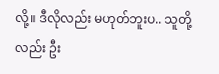လို့။ ဒီလိုလည်း မဟုတ်ဘူးပ.. သူတို့လည်း ဦး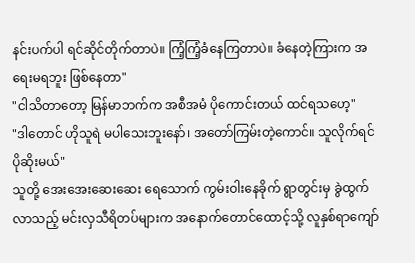နင်းပက်ပါ ရင်ဆိုင်တိုက်တာပဲ။ ကြံ့ကြံ့ခံနေကြတာပဲ။ ခံနေတဲ့ကြားက အရေးမရဘူး ဖြစ်နေတာ"
"ငါသိတာတော့ မြန်မာဘက်က အစီအမံ ပိုကောင်းတယ် ထင်ရသဟေ့"
"ဒါတောင် ဟိုသူရဲ မပါသေးဘူးနော်၊ အတော်ကြမ်းတဲ့ကောင်။ သူလိုက်ရင် ပိုဆိုးမယ်"
သူတို့ အေးအေးဆေးဆေး ရေသောက် ကွမ်းဝါးနေခိုက် ရွာတွင်းမှ ခွဲထွက်လာသည့် မင်းလှသီရိတပ်များက အနောက်တောင်ထောင့်သို့ လူနှစ်ရာကျော်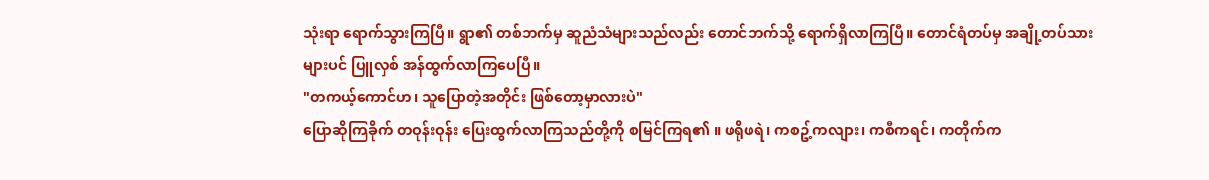သုံးရာ ရောက်သွားကြပြီ။ ရွာ၏ တစ်ဘက်မှ ဆူညံသံများသည်လည်း တောင်ဘက်သို့ ရောက်ရှိလာကြပြီ။ တောင်ရံတပ်မှ အချို့တပ်သားများပင် ပြူလှစ် အန်ထွက်လာကြပေပြီ။
"တကယ့်ကောင်ဟ၊ သူပြောတဲ့အတိုင်း ဖြစ်တော့မှာလားပဲ"
ပြောဆိုကြခိုက် တဝုန်းဝုန်း ပြေးထွက်လာကြသည်တို့ကို စမြင်ကြရ၏ ။ ဖရိုဖရဲ၊ ကစဥ့်ကလျား၊ ကစီကရင်၊ ကတိုက်က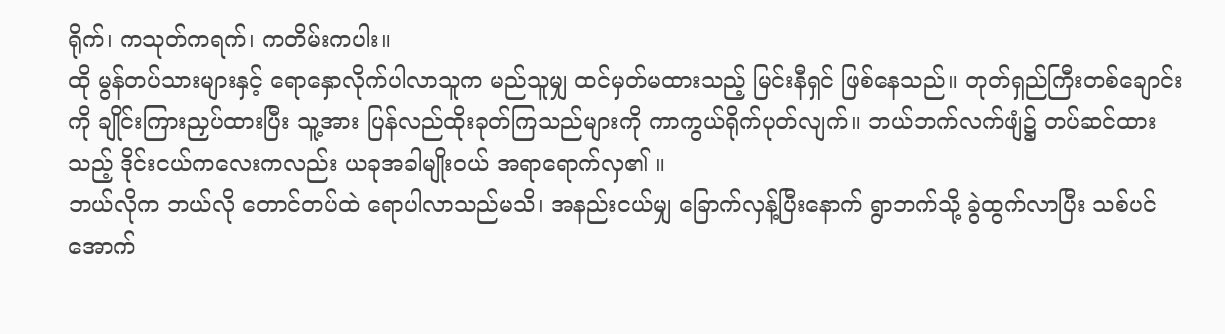ရိုက်၊ ကသုတ်ကရက်၊ ကတိမ်းကပါး။
ထို မွန်တပ်သားများနှင့် ရောနှောလိုက်ပါလာသူက မည်သူမျှ ထင်မှတ်မထားသည့် မြင်းနီရှင် ဖြစ်နေသည်။ တုတ်ရှည်ကြီးတစ်ချောင်းကို ချိုင်းကြားညှပ်ထားပြီး သူ့အား ပြန်လည်ထိုးခုတ်ကြသည်များကို ကာကွယ်ရိုက်ပုတ်လျက်။ ဘယ်ဘက်လက်ဖျံ၌ တပ်ဆင်ထားသည့် ဒိုင်းငယ်ကလေးကလည်း ယခုအခါမျိုးဝယ် အရာရောက်လှ၏ ။
ဘယ်လိုက ဘယ်လို တောင်တပ်ထဲ ရောပါလာသည်မသိ၊ အနည်းငယ်မျှ ခြောက်လှန့်ပြီးနောက် ရွာဘက်သို့ ခွဲထွက်လာပြီး သစ်ပင်အောက်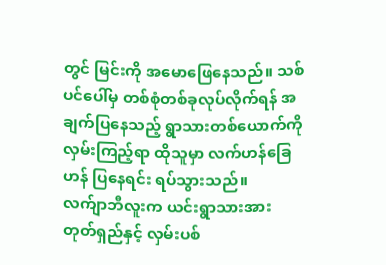တွင် မြင်းကို အမောဖြေနေသည်။ သစ်ပင်ပေါ်မှ တစ်စုံတစ်ခုလုပ်လိုက်ရန် အချက်ပြနေသည့် ရွာသားတစ်ယောက်ကို လှမ်းကြည့်ရာ ထိုသူမှာ လက်ဟန်ခြေဟန် ပြနေရင်း ရပ်သွားသည်။
လက်ျာဘီလူးက ယင်းရွာသားအား တုတ်ရှည်နှင့် လှမ်းပစ်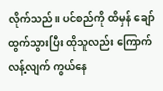လိုက်သည်။ ပင်စည်ကို ထိမှန် ချော်ထွက်သွားပြီး ထိုသူလည်း ကြောက်လန့်လျက် ကွယ်နေ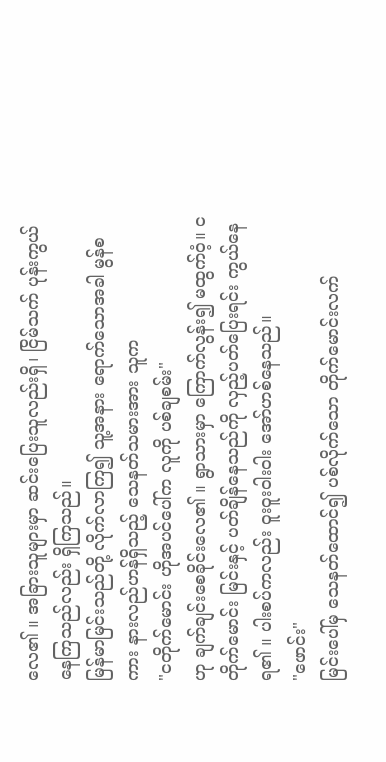လေ၏ ။ အခြားသူများမှာ ဆင်းပြေးသူလည်းရှိ၊ ငြိမ်သက် ပုန်းကွယ်နေကြသည်လည်း ရှိကြသည်။
မြန်မာမြင်းသည်တို့ လိုက်လာကြ၍ သူ့အနား ရောက်သောအခါ မွန်စကား နားလည်ဟန်ရှိသည့် သေနတ်သမားအား သူက
"ငတိုက်မောင်း ဟိုအပင်ပေါ်က လူကို ပစ်ချစမ်း"
ဟု ချက်ချင်းစေခိုင်းလေ၏ ။ ရွာသားမှာ ကြောက်လွန်း၍ မထွက်ဝံ့။ ငတိုက်မောင်း မြင်းနှင့် ပတ်ချိန်နေသည်ကို လှည့်ပတ်ပြေးရင်း ကွယ်နေရ၏ ။ ပါးစပ်ကလည်း ဝူးဝူးဝါးဝါး အော်ဟစ်နေသည်။
"ဖောင်း"
မြင်းပေါ်မှ သေနတ်ထောင်၍ ပစ်လိုက်သော တိုက်မောင်းလက်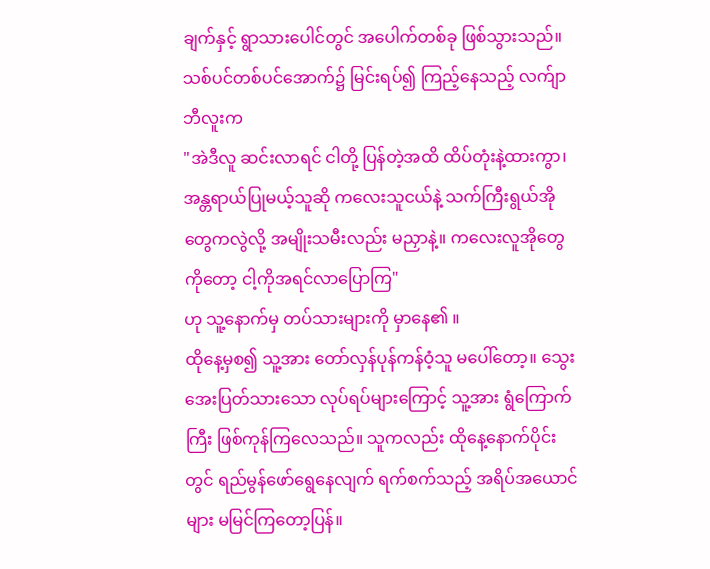ချက်နှင့် ရွာသားပေါင်တွင် အပေါက်တစ်ခု ဖြစ်သွားသည်။ သစ်ပင်တစ်ပင်အောက်၌ မြင်းရပ်၍ ကြည့်နေသည့် လက်ျာဘီလူးက
"အဲဒီလူ ဆင်းလာရင် ငါတို့ ပြန်တဲ့အထိ ထိပ်တုံးနဲ့ထားကွာ၊ အန္တရာယ်ပြုမယ့်သူဆို ကလေးသူငယ်နဲ့ သက်ကြီးရွယ်အိုတွေကလွဲလို့ အမျိုးသမီးလည်း မညှာနဲ့။ ကလေးလူအိုတွေကိုတော့ ငါ့ကိုအရင်လာပြောကြ"
ဟု သူ့နောက်မှ တပ်သားများကို မှာနေ၏ ။
ထိုနေ့မှစ၍ သူ့အား တော်လှန်ပုန်ကန်ဝံ့သူ မပေါ်တော့။ သွေးအေးပြတ်သားသော လုပ်ရပ်များကြောင့် သူ့အား ရွံကြောက်ကြီး ဖြစ်ကုန်ကြလေသည်။ သူကလည်း ထိုနေ့နောက်ပိုင်းတွင် ရည်မွန်ဖော်ရွေနေလျက် ရက်စက်သည့် အရိပ်အယောင်များ မမြင်ကြတော့ပြန်။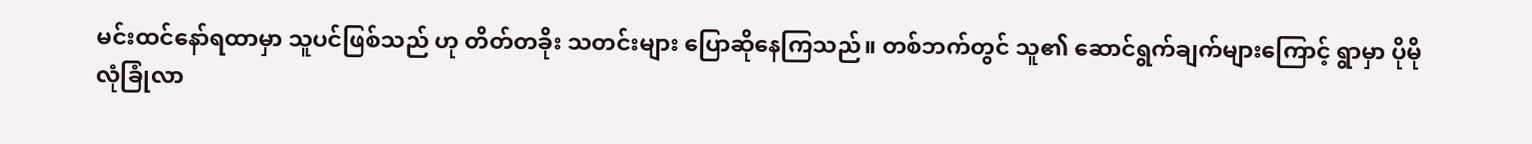မင်းထင်နော်ရထာမှာ သူပင်ဖြစ်သည် ဟု တိတ်တခိုး သတင်းများ ပြောဆိုနေကြသည်။ တစ်ဘက်တွင် သူ၏ ဆောင်ရွက်ချက်များကြောင့် ရွာမှာ ပိုမိုလုံခြုံလာ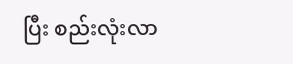ပြီး စည်းလုံးလာ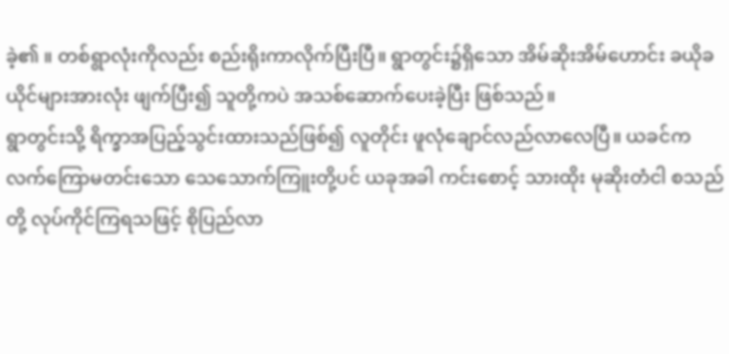ခဲ့၏ ။ တစ်ရွာလုံးကိုလည်း စည်းရိုးကာလိုက်ပြီးပြီ။ ရွာတွင်း၌ရှိသော အိမ်ဆိုးအိမ်ဟောင်း ခယိုခယိုင်များအားလုံး ဖျက်ပြီး၍ သူတို့ကပဲ အသစ်ဆောက်ပေးခဲ့ပြီး ဖြစ်သည်။
ရွာတွင်းသို့ ရိက္ခာအပြည့်သွင်းထားသည်ဖြစ်၍ လူတိုင်း ဖူလုံချောင်လည်လာလေပြီ။ ယခင်က လက်ကြောမတင်းသော သေသောက်ကြူးတို့ပင် ယခုအခါ ကင်းစောင့် သားထိုး မုဆိုးတံငါ စသည်တို့ လုပ်ကိုင်ကြရသဖြင့် စိုပြည်လာ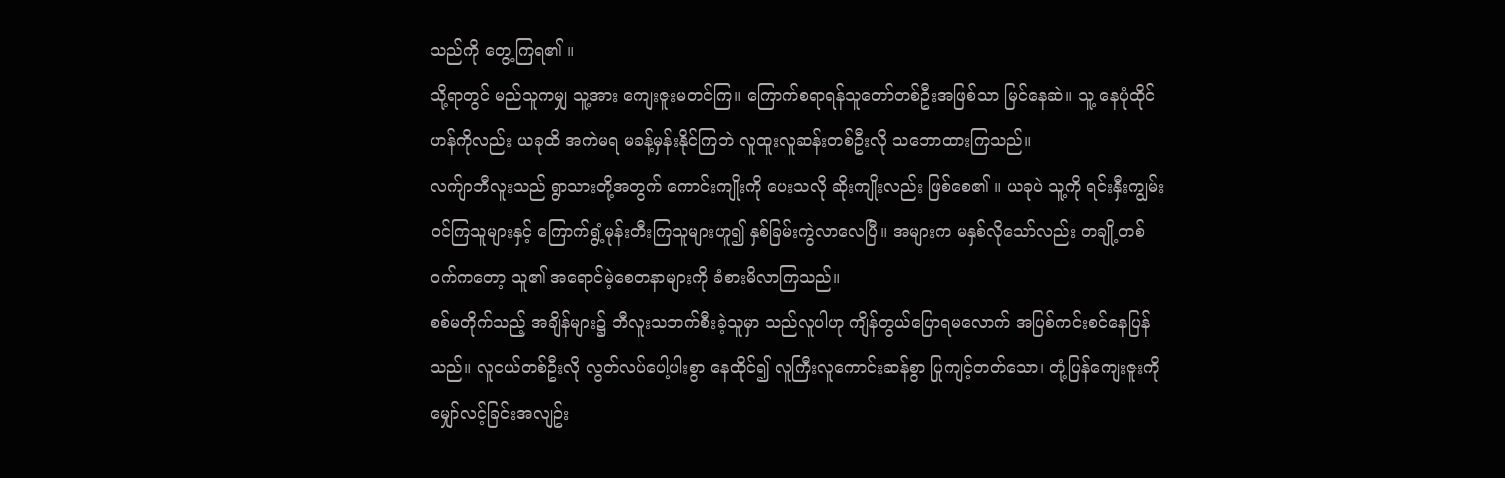သည်ကို တွေ့ကြရ၏ ။
သို့ရာတွင် မည်သူကမျှ သူ့အား ကျေးဇူးမတင်ကြ။ ကြောက်စရာရန်သူတော်တစ်ဦးအဖြစ်သာ မြင်နေဆဲ။ သူ့ နေပုံထိုင်ဟန်ကိုလည်း ယခုထိ အကဲမရ မခန့်မှန်းနိုင်ကြဘဲ လူထူးလူဆန်းတစ်ဦးလို သဘောထားကြသည်။
လက်ျာဘီလူးသည် ရွာသားတို့အတွက် ကောင်းကျိုးကို ပေးသလို ဆိုးကျိုးလည်း ဖြစ်စေ၏ ။ ယခုပဲ သူ့ကို ရင်းနှီးကျွမ်းဝင်ကြသူများနှင့် ကြောက်ရွံ့မုန်းတီးကြသူများဟူ၍ နှစ်ခြမ်းကွဲလာလေပြီ။ အများက မနှစ်လိုသော်လည်း တချို့တစ်ဝက်ကတော့ သူ၏ အရောင်မဲ့စေတနာများကို ခံစားမိလာကြသည်။
စစ်မတိုက်သည့် အချိန်များ၌ ဘီလူးသဘက်စီးခဲ့သူမှာ သည်လူပါဟု ကျိန်တွယ်ပြောရမလောက် အပြစ်ကင်းစင်နေပြန်သည်။ လူငယ်တစ်ဦးလို လွတ်လပ်ပေါ့ပါးစွာ နေထိုင်၍ လူကြီးလူကောင်းဆန်စွာ ပြုကျင့်တတ်သော၊ တုံ့ပြန်ကျေးဇူးကို မျှော်လင့်ခြင်းအလျဥ်း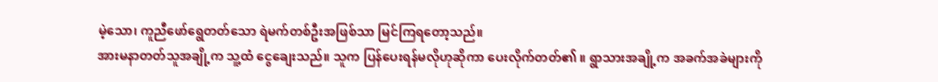မဲ့သော၊ ကူညီဖော်ရွေတတ်သော ရဲမက်တစ်ဦးအဖြစ်သာ မြင်ကြရတော့သည်။
အားမနာတတ်သူအချို့က သူ့ထံ ငွေချေးသည်။ သူက ပြန်ပေးရန်မလိုဟုဆိုကာ ပေးလိုက်တတ်၏ ။ ရွာသားအချို့က အခက်အခဲများကို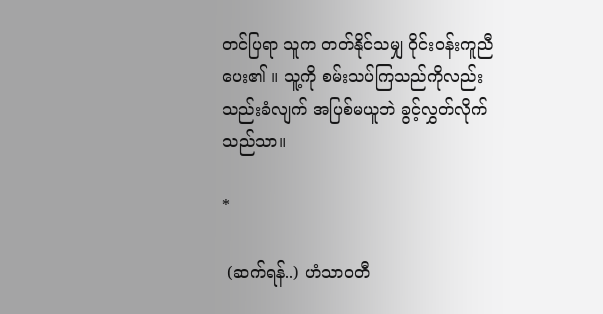တင်ပြရာ သူက တတ်နိုင်သမျှ ဝိုင်းဝန်းကူညီပေး၏ ။ သူ့ကို စမ်းသပ်ကြသည်ကိုလည်း သည်းခံလျက် အပြစ်မယူဘဲ ခွင့်လွှတ်လိုက်သည်သာ။

*

 (ဆက်ရန်..) ဟံသာဝတီ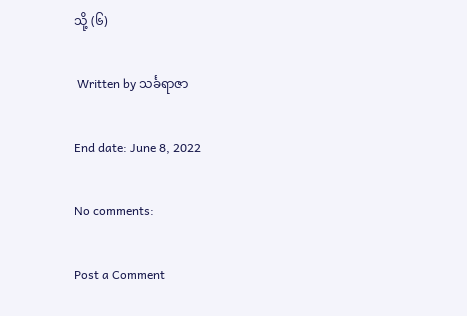သို့ (၆)

 Written by သင်္ခရာဇာ

End date: June 8, 2022

No comments:

Post a Comment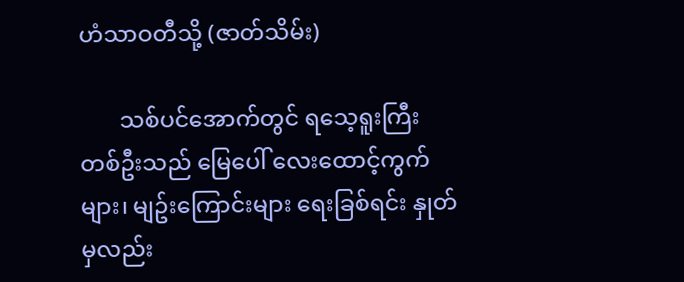ဟံသာဝတီသို့ (ဇာတ်သိမ်း)

       သစ်ပင်အောက်တွင် ရသေ့ရူးကြီး တစ်ဦးသည် မြေပေါ် လေးထောင့်ကွက်များ၊ မျဥ်းကြောင်းများ ရေးခြစ်ရင်း နှုတ်မှလည်း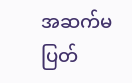အဆက်မပြတ်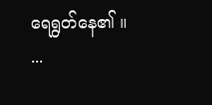ရေရွတ်နေ၏ ။   ...